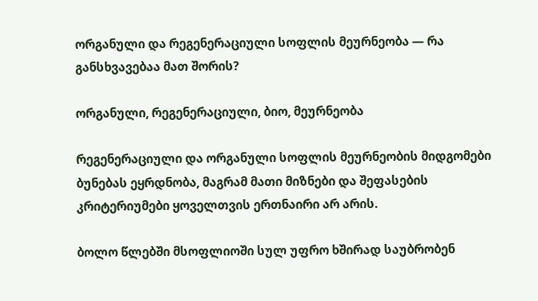ორგანული და რეგენერაციული სოფლის მეურნეობა — რა განსხვავებაა მათ შორის?

ორგანული, რეგენერაციული, ბიო, მეურნეობა

რეგენერაციული და ორგანული სოფლის მეურნეობის მიდგომები ბუნებას ეყრდნობა, მაგრამ მათი მიზნები და შეფასების კრიტერიუმები ყოველთვის ერთნაირი არ არის.

ბოლო წლებში მსოფლიოში სულ უფრო ხშირად საუბრობენ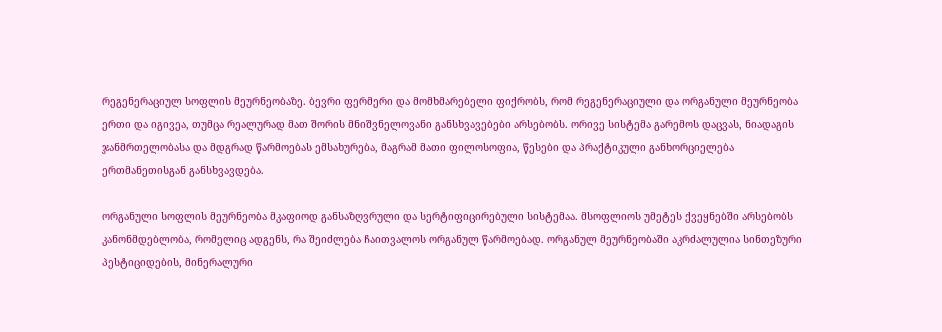რეგენერაციულ სოფლის მეურნეობაზე. ბევრი ფერმერი და მომხმარებელი ფიქრობს, რომ რეგენერაციული და ორგანული მეურნეობა ერთი და იგივეა, თუმცა რეალურად მათ შორის მნიშვნელოვანი განსხვავებები არსებობს. ორივე სისტემა გარემოს დაცვას, ნიადაგის ჯანმრთელობასა და მდგრად წარმოებას ემსახურება, მაგრამ მათი ფილოსოფია, წესები და პრაქტიკული განხორციელება ერთმანეთისგან განსხვავდება.

ორგანული სოფლის მეურნეობა მკაფიოდ განსაზღვრული და სერტიფიცირებული სისტემაა. მსოფლიოს უმეტეს ქვეყნებში არსებობს კანონმდებლობა, რომელიც ადგენს, რა შეიძლება ჩაითვალოს ორგანულ წარმოებად. ორგანულ მეურნეობაში აკრძალულია სინთეზური პესტიციდების, მინერალური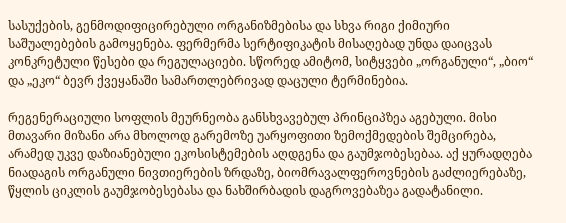სასუქების, გენმოდიფიცირებული ორგანიზმებისა და სხვა რიგი ქიმიური საშუალებების გამოყენება. ფერმერმა სერტიფიკატის მისაღებად უნდა დაიცვას კონკრეტული წესები და რეგულაციები. სწორედ ამიტომ, სიტყვები „ორგანული“, „ბიო“ და „ეკო“ ბევრ ქვეყანაში სამართლებრივად დაცული ტერმინებია.

რეგენერაციული სოფლის მეურნეობა განსხვავებულ პრინციპზეა აგებული. მისი მთავარი მიზანი არა მხოლოდ გარემოზე უარყოფითი ზემოქმედების შემცირება, არამედ უკვე დაზიანებული ეკოსისტემების აღდგენა და გაუმჯობესებაა. აქ ყურადღება ნიადაგის ორგანული ნივთიერების ზრდაზე, ბიომრავალფეროვნების გაძლიერებაზე, წყლის ციკლის გაუმჯობესებასა და ნახშირბადის დაგროვებაზეა გადატანილი.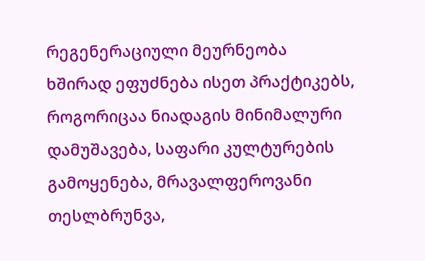რეგენერაციული მეურნეობა ხშირად ეფუძნება ისეთ პრაქტიკებს, როგორიცაა ნიადაგის მინიმალური დამუშავება, საფარი კულტურების გამოყენება, მრავალფეროვანი თესლბრუნვა,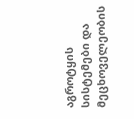აგროტყის სისტემები და მეცხოველეობის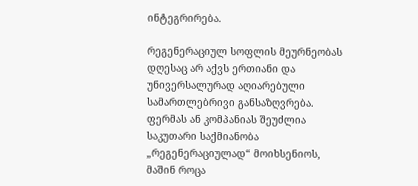ინტეგრირება.

რეგენერაციულ სოფლის მეურნეობას დღესაც არ აქვს ერთიანი და უნივერსალურად აღიარებული სამართლებრივი განსაზღვრება. ფერმას ან კომპანიას შეუძლია საკუთარი საქმიანობა „რეგენერაციულად“ მოიხსენიოს, მაშინ როცა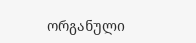ორგანული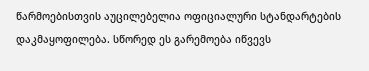წარმოებისთვის აუცილებელია ოფიციალური სტანდარტების დაკმაყოფილება. სწორედ ეს გარემოება იწვევს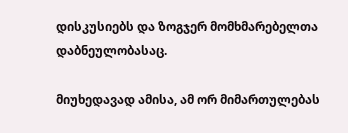დისკუსიებს და ზოგჯერ მომხმარებელთა დაბნეულობასაც.

მიუხედავად ამისა, ამ ორ მიმართულებას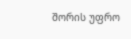შორის უფრო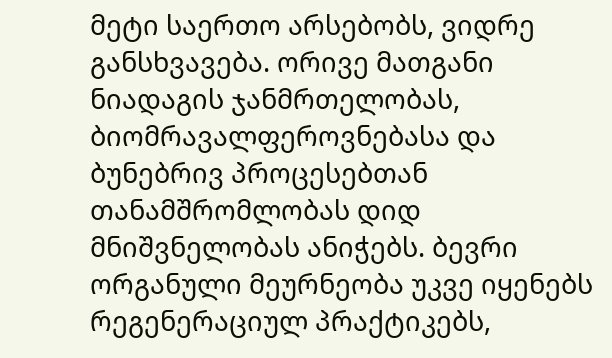მეტი საერთო არსებობს, ვიდრე განსხვავება. ორივე მათგანი ნიადაგის ჯანმრთელობას, ბიომრავალფეროვნებასა და ბუნებრივ პროცესებთან თანამშრომლობას დიდ მნიშვნელობას ანიჭებს. ბევრი ორგანული მეურნეობა უკვე იყენებს რეგენერაციულ პრაქტიკებს,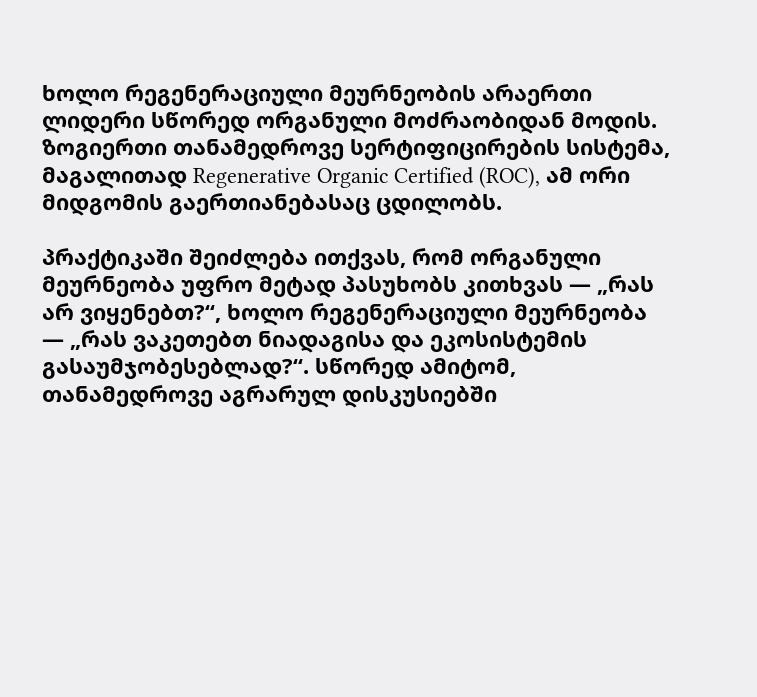ხოლო რეგენერაციული მეურნეობის არაერთი ლიდერი სწორედ ორგანული მოძრაობიდან მოდის. ზოგიერთი თანამედროვე სერტიფიცირების სისტემა, მაგალითად Regenerative Organic Certified (ROC), ამ ორი მიდგომის გაერთიანებასაც ცდილობს.

პრაქტიკაში შეიძლება ითქვას, რომ ორგანული მეურნეობა უფრო მეტად პასუხობს კითხვას — „რას არ ვიყენებთ?“, ხოლო რეგენერაციული მეურნეობა — „რას ვაკეთებთ ნიადაგისა და ეკოსისტემის გასაუმჯობესებლად?“. სწორედ ამიტომ, თანამედროვე აგრარულ დისკუსიებში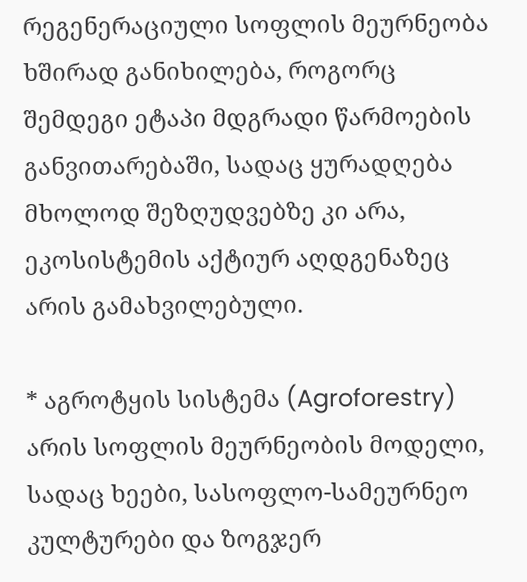რეგენერაციული სოფლის მეურნეობა ხშირად განიხილება, როგორც შემდეგი ეტაპი მდგრადი წარმოების განვითარებაში, სადაც ყურადღება მხოლოდ შეზღუდვებზე კი არა, ეკოსისტემის აქტიურ აღდგენაზეც არის გამახვილებული.

* აგროტყის სისტემა (Agroforestry) არის სოფლის მეურნეობის მოდელი, სადაც ხეები, სასოფლო-სამეურნეო კულტურები და ზოგჯერ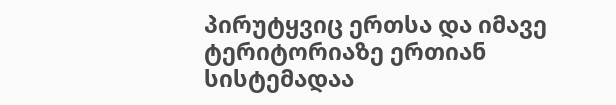პირუტყვიც ერთსა და იმავე ტერიტორიაზე ერთიან სისტემადაა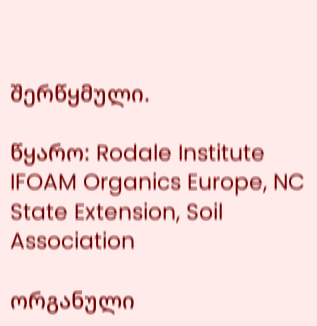შერწყმული.

წყარო: Rodale Institute
IFOAM Organics Europe, NC State Extension, Soil Association

ორგანული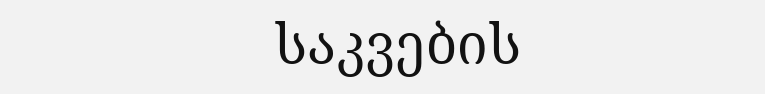საკვების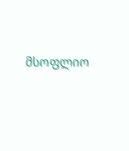მსოფლიო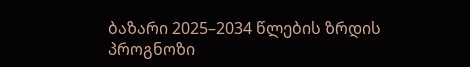ბაზარი 2025–2034 წლების ზრდის პროგნოზი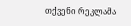თქვენი რეკლამა